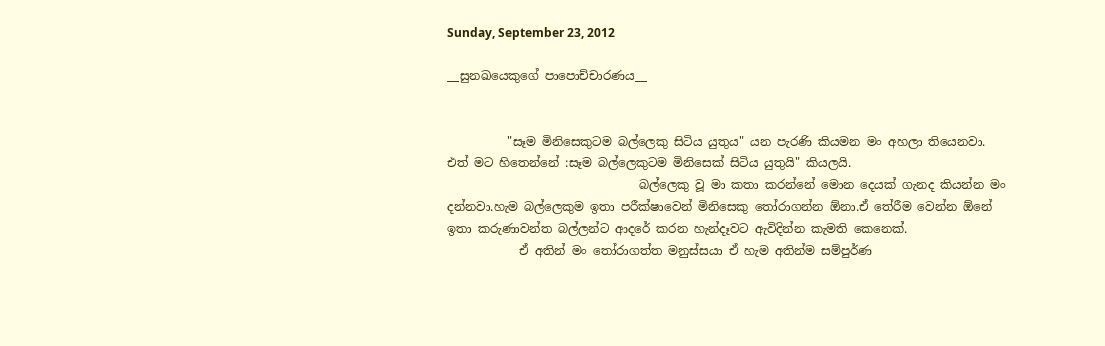Sunday, September 23, 2012

__සුනඛයෙකුගේ පාපොච්චාරණය__


          "සෑම මිනිසෙකුටම බල්ලෙකු සිටිය යුතුය" යන පැරණි කියමන මං අහලා තියෙනවා. එත් මට හිතෙන්නේ :සෑම බල්ලෙකුටම මිනිසෙක් සිටිය යුතුයි" කියලයි.
                                බල්ලෙකු වූ මා කතා කරන්නේ මොන දෙයක් ගැනද කියන්න මං දන්නවා.හැම බල්ලෙකුම ඉතා පරීක්ෂාවෙන් මිනිසෙකු තෝරාගන්න ඕනා.ඒ තේරීම වෙන්න ඕනේ ඉතා කරුණාවන්ත බල්ලන්ට ආදරේ කරන හැන්දෑවට ඇවිදින්න කැමති කෙනෙක්.
            ඒ අතින් මං තෝරාගත්ත මනුස්සයා ඒ හැම අතින්ම සම්පුර්ණ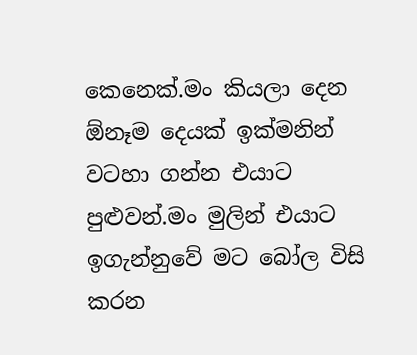කෙනෙක්.මං කියලා දෙන ඕනෑම දෙයක් ඉක්මනින් වටහා ගන්න එයාට පුළුවන්.මං මුලින් එයාට ඉගැන්නුවේ මට බෝල විසි කරන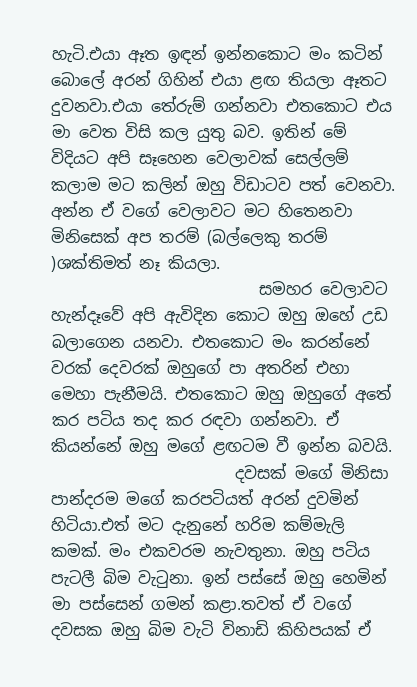හැටි.එයා ඈත ඉඳන් ඉන්නකොට මං කටින් බොලේ අරන් ගිහින් එයා ළඟ තියලා ඈතට දුවනවා.එයා තේරුම් ගන්නවා එතකොට එය මා වෙත විසි කල යුතු බව. ඉතින් මේ විදියට අපි සෑහෙන වෙලාවක් සෙල්ලම් කලාම මට කලින් ඔහු විඩාටව පත් වෙනවා. අන්න ඒ වගේ වෙලාවට මට හිතෙනවා මිනිසෙක් අප තරම් (බල්ලෙකු තරම් )ශක්තිමත් නෑ කියලා.
                          සමහර වෙලාවට හැන්දෑවේ අපි ඇවිදින කොට ඔහු ඔහේ උඩ බලාගෙන යනවා. එතකොට මං කරන්නේ වරක් දෙවරක් ඔහුගේ පා අතරින් එහා මෙහා පැනීමයි. එතකොට ඔහු ඔහුගේ අතේ කර පටිය තද කර රඳවා ගන්නවා. ඒ කියන්නේ ඔහු මගේ ළඟටම වී ඉන්න බවයි.
                       දවසක් මගේ මිනිසා පාන්දරම මගේ කරපටියත් අරන් දුවමින් හිටියා.එත් මට දැනුනේ හරිම කම්මැලි කමක්. මං එකවරම නැවතුනා. ඔහු පටිය පැටලී බිම වැටුනා. ඉන් පස්සේ ඔහු හෙමින් මා පස්සෙන් ගමන් කළා.තවත් ඒ වගේ දවසක ඔහු බිම වැටි විනාඩි කිහිපයක් ඒ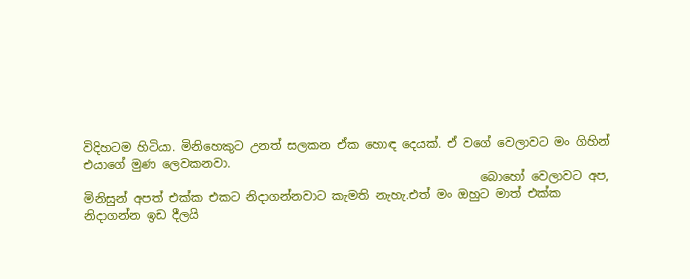විදිහටම හිටියා. මිනිහෙකුට උනත් සලකන ඒක හොඳ දෙයක්. ඒ වගේ වෙලාවට මං ගිහින් එයාගේ මුණ ලෙවකනවා.
                                                                  බොහෝ වෙලාවට අප, මිනිසුන් අපත් එක්ක එකට නිදාගන්නවාට කැමති නැහැ.එත් මං ඔහුට මාත් එක්ක නිදාගන්න ඉඩ දීලයි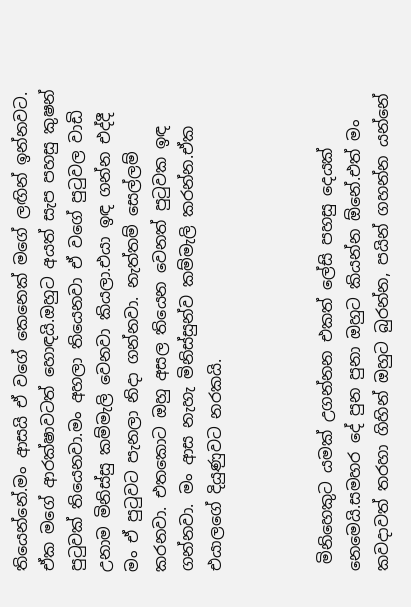තියෙන්නේ.මං ආසයි ඒ වගේ කෙනෙක් මගේ ලඟින් ඉන්නවට. ඒක මගේ ආරක්ෂාවටත් හොඳයි.ඔහුට අයත් සැප පහසු කුෂන් පුටුවක් තියෙනවා.මං අහලා තියෙනවා ඒ වගේ පුටුවල වාඩි උනාම මිනිස්සු කම්මැලි වෙනවා කියලා.එයා ඉඳ ගන්න එද්දී මං ඒ පුටුවට පැනලා නිදා ගන්නවා. නැත්තම් සෙල්ලම් කරනවා. එතකොට ඔහු අසල තියෙන වෙනත් පුටුවක ඉඳ ගන්නවා. මං ආස නැහැ මිනිස්සුන්ව කම්මැලි කරන්න.ඒක එයාලගේ දියුණුවට නරකයි.



 මිනිහෙකුට යමක් උගන්නන එකත් ලේසි පහසු දෙයක් නෙමෙයි.සමහර දේ පුන පුනා ඔහුට කියන්න ඕනේ.එත් මං කවදාවත් තරහා ගිහින් ඔහුට බුරන්න, පයින් ගහන්න යන්නේ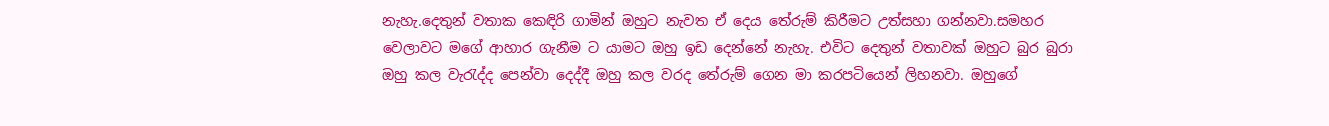නැහැ.දෙතුන් වතාක කෙඳිරි ගාමින් ඔහුට නැවත ඒ දෙය තේරුම් කිරීමට උත්සහා ගන්නවා.සමහර වෙලාවට මගේ ආහාර ගැනීම ට යාමට ඔහු ඉඩ දෙන්නේ නැහැ. එවිට දෙතුන් වතාවක් ඔහුට බුර බුරා ඔහු කල වැරැද්ද පෙන්වා දෙද්දී ඔහු කල වරද තේරුම් ගෙන මා කරපටියෙන් ලිහනවා. ඔහුගේ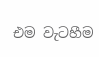එම වැටහීම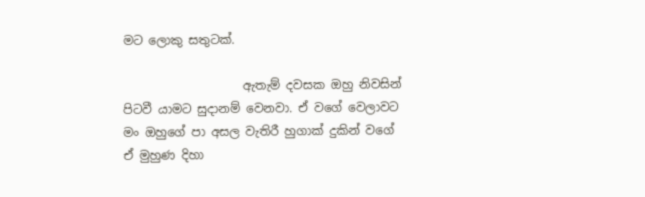මට ලොකු සතුටක්.

                    ඇතැම් දවසක ඔහු නිවසින් පිටවී යාමට සුදානම් වෙනවා. ඒ වගේ වෙලාවට මං ඔහුගේ පා අසල වැතිරී හුගාක් දුකින් වගේ ඒ මුහුණ දිහා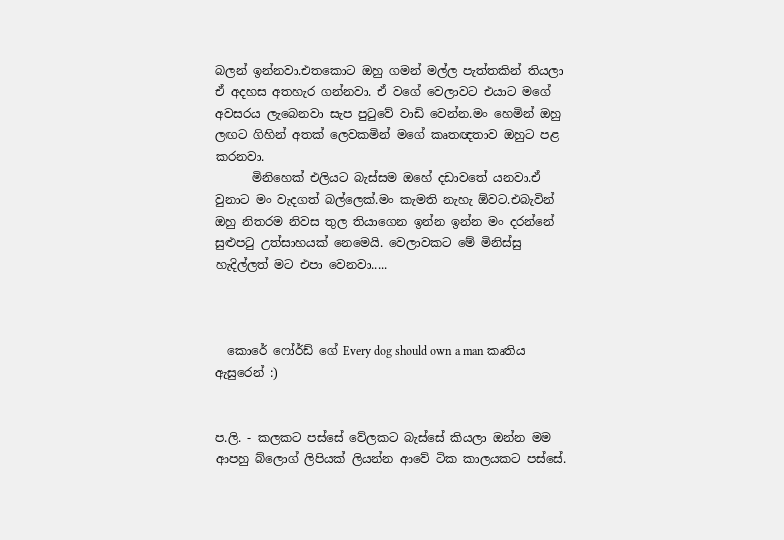බලන් ඉන්නවා.එතකොට ඔහු ගමන් මල්ල පැත්තකින් තියලා ඒ අදහස අතහැර ගන්නවා. ඒ වගේ වෙලාවට එයාට මගේ අවසරය ලැබෙනවා සැප පුටුවේ වාඩි වෙන්න.මං හෙමින් ඔහු ලඟට ගිහින් අතක් ලෙවකමින් මගේ කෘතඥතාව ඔහුට පළ කරනවා.
      මිනිහෙක් එලියට බැස්සම ඔහේ දඩාවතේ යනවා.ඒ වුනාට මං වැදගත් බල්ලෙක්.මං කැමති නැහැ ඕවට.එබැවින් ඔහු නිතරම නිවස තුල තියාගෙන ඉන්න ඉන්න මං දරන්නේ සුළුපටු උත්සාහයක් නෙමෙයි. වෙලාවකට මේ මිනිස්සු හැදිල්ලත් මට එපා වෙනවා.....



  කොරේ ෆෝර්ඩ් ගේ Every dog should own a man කෘතිය ඇසුරෙන් :)


ප.ලි. - කලකට පස්සේ වේලකට බැස්සේ කියලා ඔන්න මම ආපහු බ්ලොග් ලිපියක් ලියන්න ආවේ ටික කාලයකට පස්සේ.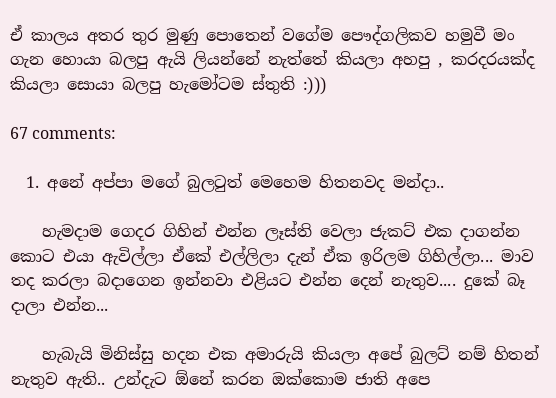ඒ කාලය අතර තුර මුණු පොතෙන් වගේම පෞද්ගලිකව හමුවී මං ගැන හොයා බලපු ඇයි ලියන්නේ නැත්තේ කියලා අහපු , කරදරයක්ද කියලා සොයා බලපු හැමෝටම ස්තුති :)))

67 comments:

  1. අනේ අප්පා මගේ බුලටුත් මෙහෙම හිතනවද මන්දා..

    හැමදාම ගෙදර ගිහින් එන්න ලෑස්ති වෙලා ජැකට් එක දාගන්න කොට එයා ඇවිල්ලා ඒකේ එල්ලිලා දැන් ඒක ඉරිලම ගිහිල්ලා... මාව තද කරලා බදාගෙන ඉන්නවා එළියට එන්න දෙන් නැතුව.... දුකේ බෑ දාලා එන්න...

    හැබැයි මිනිස්සු හදන එක අමාරුයි කියලා අපේ බුලට් නම් හිතන් නැතුව ඇති.. උන්දැට ඕනේ කරන ඔක්කොම ජාති අපෙ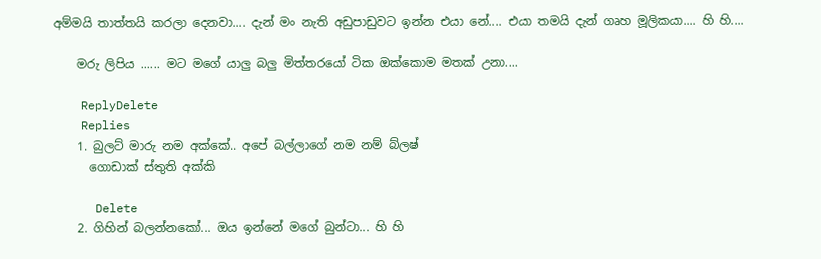අම්මයි තාත්තයි කරලා දෙනවා.... දැන් මං නැති අඩුපාඩුවට ඉන්න එයා නේ.... එයා තමයි දැන් ගෘහ මූලිකයා.... හි හි....

    මරු ලිපිය ...... මට මගේ යාලු බලු මිත්තරයෝ ටික ඔක්කොම මතක් උනා....

    ReplyDelete
    Replies
    1. බුලට් මාරු නම අක්කේ.. අපේ බල්ලාගේ නම නම් බ්ලෂ්
      ගොඩාක් ස්තුති අක්කි

      Delete
    2. ගිහින් බලන්නකෝ... ඔය ඉන්නේ මගේ බුන්ටා... හි හි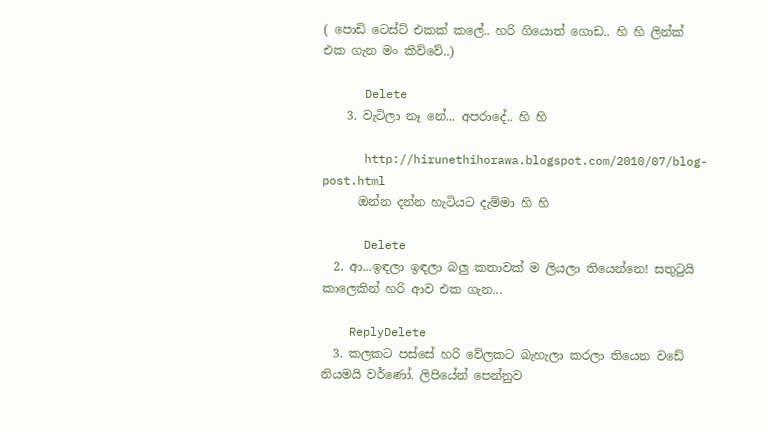( පොඩි ටෙස්ට් එකක් කලේ.. හරි ගියොත් ගොඩ.. හි හි ලින්ක් එක ගැන මං කිව්වේ..)

      Delete
    3. වැටිලා නෑ නේ... අපරාදේ.. හි හි

      http://hirunethihorawa.blogspot.com/2010/07/blog-post.html
      ඔන්න දන්න හැටියට දැම්මා හි හි

      Delete
  2. ආ...ඉඳලා ඉඳලා බලු කතාවක් ම ලියලා තියෙන්නෙ! සතුටුයි කාලෙකින් හරි ආව එක ගැන...

    ReplyDelete
  3. කලකට පස්සේ හරි වේලකට බැහැලා කරලා තියෙන වඩේ නියමයි වර්ණෝ. ලිපියේන් පෙන්නුව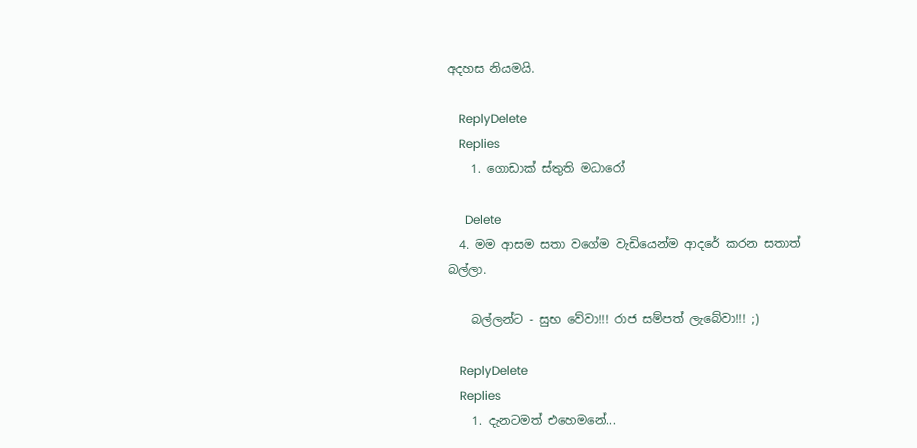අදහස නියමයි.

    ReplyDelete
    Replies
    1. ගොඩාක් ස්තුති මධාරෝ

      Delete
  4. මම ආසම සතා වගේම වැඩියෙන්ම ආදරේ කරන සතාත් බල්ලා.

    බල්ලන්ට - සුභ වේවා!!! රාජ සම්පත් ලැබේවා!!! ;)

    ReplyDelete
    Replies
    1. දැනටමත් එහෙමනේ...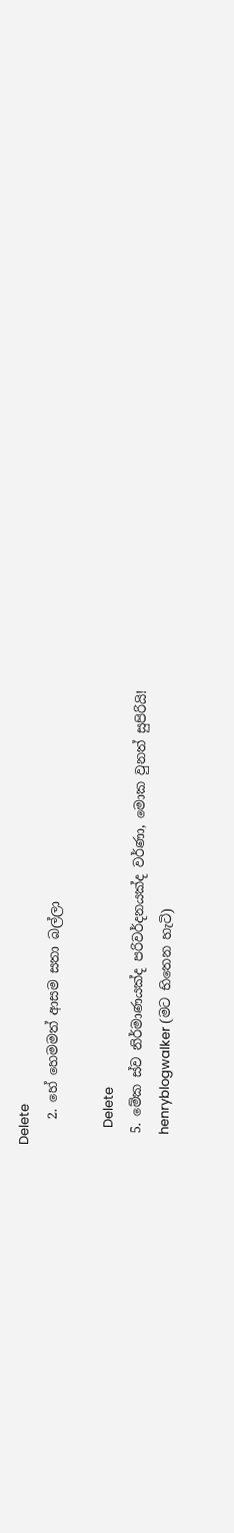Delete
    2. හේ හෙමමත් ආසම සතා බල්ලා

      Delete
  5. මේක ස්ව නිර්මාණයක්ද පරිවර්දනයක්ද වර්ණා, මොක වුනත් සුපිරියි!
    henryblogwalker (මට භිතෙන හැටි)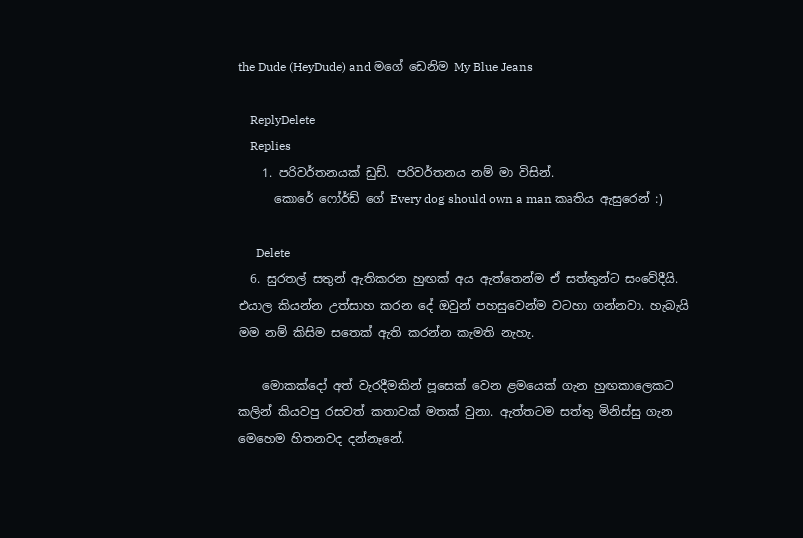the Dude (HeyDude) and මගේ ඩෙනිම My Blue Jeans

    ReplyDelete
    Replies
    1. පරිවර්තනයක් ඩුඩ්. පරිවර්තනය නම් මා විසින්.
      කොරේ ෆෝර්ඩ් ගේ Every dog should own a man කෘතිය ඇසුරෙන් :)

      Delete
  6. සුරතල් සතුන් ඇතිකරන හුඟක් අය ඇත්තෙන්ම ඒ සත්තුන්ට සංවේදීයි. එයාල කියන්න උත්සාහ කරන දේ ඔවුන් පහසුවෙන්ම වටහා ගන්නවා. හැබැයි මම නම් කිසිම සතෙක් ඇති කරන්න කැමති නැහැ.

    මොකක්දෝ අත් වැරදීමකින් පූසෙක් වෙන ළමයෙක් ගැන හුඟකාලෙකට කලින් කියවපු රසවත් කතාවක් මතක් වුනා. ඇත්තටම සත්තු මිනිස්සු ගැන මෙහෙම හිතනවද දන්නෑනේ.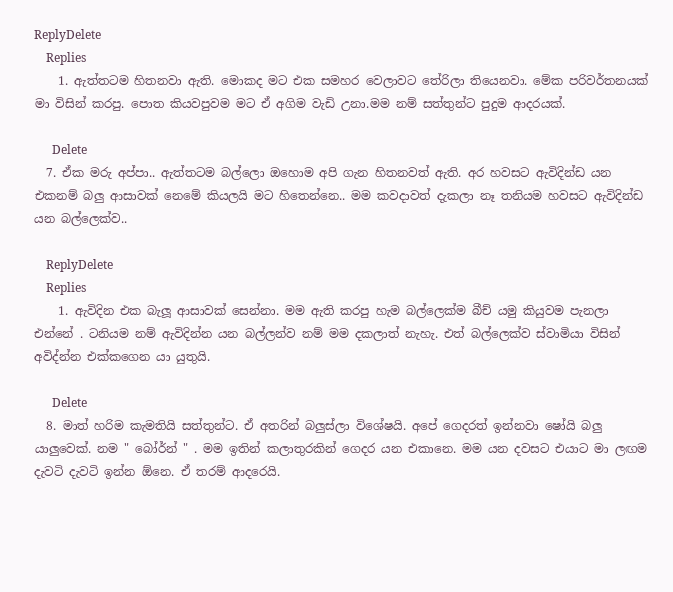ReplyDelete
    Replies
    1. ඇත්තටම හිතනවා ඇති. මොකද මට එක සමහර වෙලාවට තේරිලා තියෙනවා. මේක පරිවර්තනයක් මා විසින් කරපු. පොත කියවපුවම මට ඒ අගිම වැඩි උනා.මම නම් සත්තුන්ට පුදුම ආදරයක්.

      Delete
  7. ඒක මරු අප්පා.. ඇත්තටම බල්ලො ඔහොම අපි ගැන හිතනවත් ඇති. අර හවසට ඇවිදින්ඩ යන එකනම් බලු ආසාවක් නෙමේ කියලයි මට හිතෙන්නෙ.. මම කවදාවත් දැකලා නෑ තනියම හවසට ඇවිදින්ඩ යන බල්ලෙක්ව..

    ReplyDelete
    Replies
    1. ඇවිදින එක බැලූ ආසාවක් සෙන්නා. මම ඇති කරපු හැම බල්ලෙක්ම බීච් යමු කියුවම පැනලා එන්නේ . ටනියම නම් ඇවිදින්න යන බල්ලන්ව නම් මම දකලාත් නැහැ. එත් බල්ලෙක්ව ස්වාමියා විසින් අවිද්න්න එක්කගෙන යා යුතුයි.

      Delete
  8. මාත් හරිම කැමතියි සත්තුන්ට. ඒ අතරින් බලුස්ලා විශේෂයි. අපේ ගෙදරත් ඉන්නවා ෂෝයි බලු යාලුවෙක්. නම " බෝර්න් " . මම ඉතින් කලාතුරකින් ගෙදර යන එකානෙ. මම යන දවසට එයාට මා ලඟම දැවටි දැවටි ඉන්න ඕනෙ. ඒ තරම් ආදරෙයි.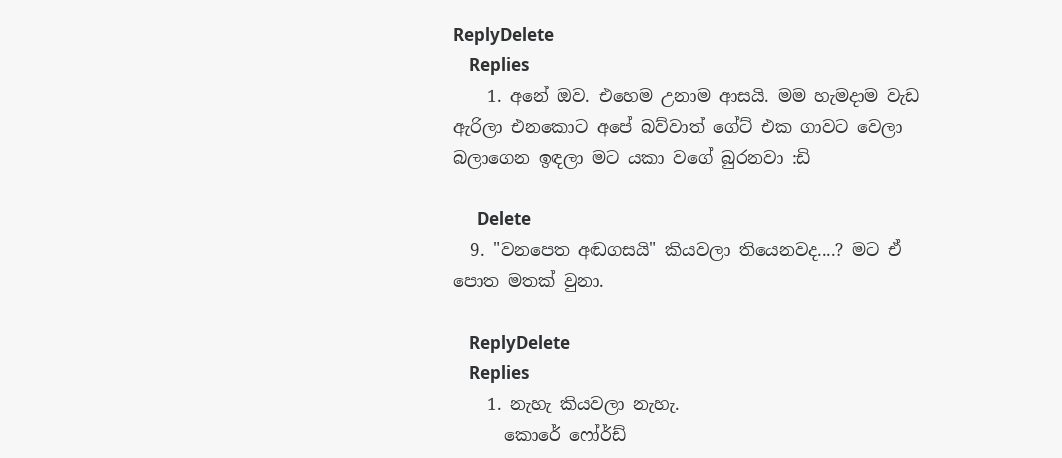ReplyDelete
    Replies
    1. අනේ ඔව. එහෙම උනාම ආසයි. මම හැමදාම වැඩ ඇරිලා එනකොට අපේ බව්වාත් ගේට් එක ගාවට වෙලා බලාගෙන ඉඳලා මට යක‍ා වගේ බුරනවා :ඩි

      Delete
  9. "වනපෙත අඬගසයි" කියවලා තියෙනවද....? මට ඒ පොත මතක් වුනා.

    ReplyDelete
    Replies
    1. නැහැ කියවලා නැහැ.
      කොරේ ෆෝර්ඩ්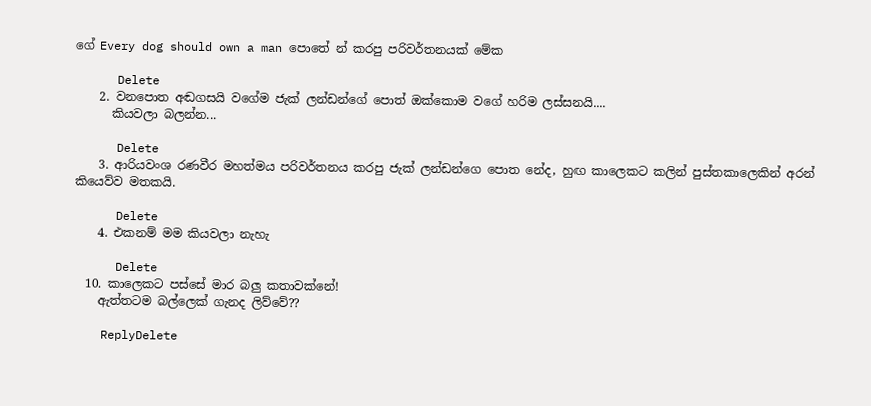ගේ Every dog should own a man පොතේ න් කරපු පරිවර්තනයක් මේක

      Delete
    2. වනපොත අඬගසයි වගේම ජැක් ලන්ඩන්ගේ පොත් ඔක්කොම වගේ හරිම ලස්සනයි....
      කියවලා බලන්න...

      Delete
    3. ආරියවංශ රණවීර මහත්මය පරිවර්තනය කරපු ජැක් ලන්ඩන්ගෙ පොත නේද, හුඟ කාලෙකට කලින් පුස්තකාලෙකින් අරන් කියෙව්ව මතකයි.

      Delete
    4. එකනම් මම කියවලා නැහැ

      Delete
  10. කාලෙකට පස්සේ මාර බලු කතාවක්නේ!
    ඇත්තටම බල්ලෙක් ගැනද ලිව්වේ??

    ReplyDelete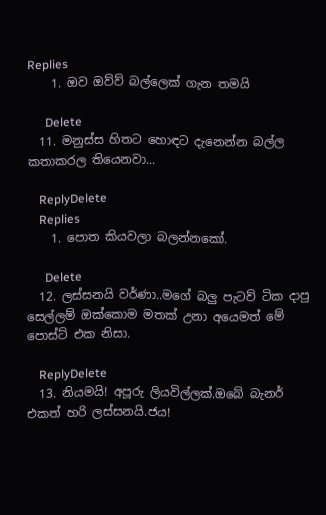Replies
    1. ඔව ඔව්ව් බල්ලෙක් ගැන තමයි

      Delete
  11. මනුස්ස හිතට හොඳට දැනෙන්න බල්ල කතාකරල තියෙනවා...

    ReplyDelete
    Replies
    1. පොත කියවලා බලන්නකෝ.

      Delete
  12. ලස්සනයි වර්ණා..මගේ බලු පැටව් ටික දාපු සෙල්ලම් ඔක්කොම මතක් උනා අයෙමත් මේ පොස්ට් එක නිසා.

    ReplyDelete
  13. නියමයි! අපූරු ලියවිල්ලක්.ඔබේ බැනර් එකත් හරි ලස්සනයි.ජය!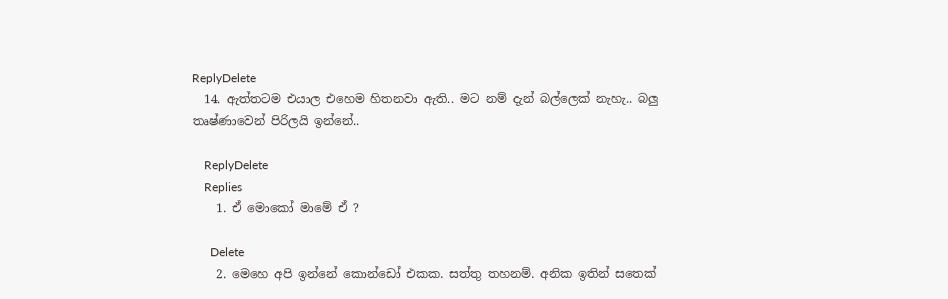ReplyDelete
  14. ඇත්තටම එයාල එහෙම හිතනවා ඇති.. මට නම් දැන් බල්ලෙක් නැහැ.. බලු තෘෂ්ණාවෙන් පිරිලයි ඉන්නේ..

    ReplyDelete
    Replies
    1. ඒ මොකෝ මාමේ ඒ ?

      Delete
    2. මෙහෙ අපි ඉන්නේ කොන්ඩෝ එකක. සත්තු තහනම්. අනික ඉතින් සතෙක්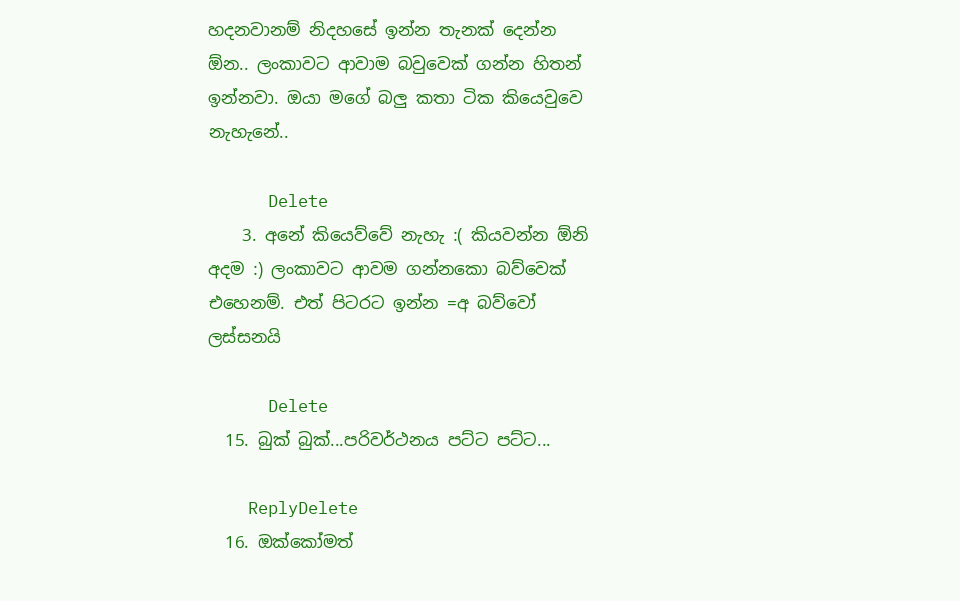හදනවානම් නිදහසේ ඉන්න තැනක් දෙන්න ඕන.. ලංකාවට ආවාම බවුවෙක් ගන්න හිතන් ඉන්නවා. ඔයා මගේ බලු කතා ටික කියෙවුවෙ නැහැනේ..

      Delete
    3. අනේ කියෙව්වේ නැහැ :( කියවන්න ඕනි අදම :) ලංකාවට ආවම ගන්නකො බව්වෙක් එහෙනම්. එත් පිටරට ඉන්න =අ බව්වෝ ලස්සනයි

      Delete
  15. බුක් බුක්...පරිවර්ථනය පට්ට පට්ට...

    ReplyDelete
  16. ඔක්කෝමත්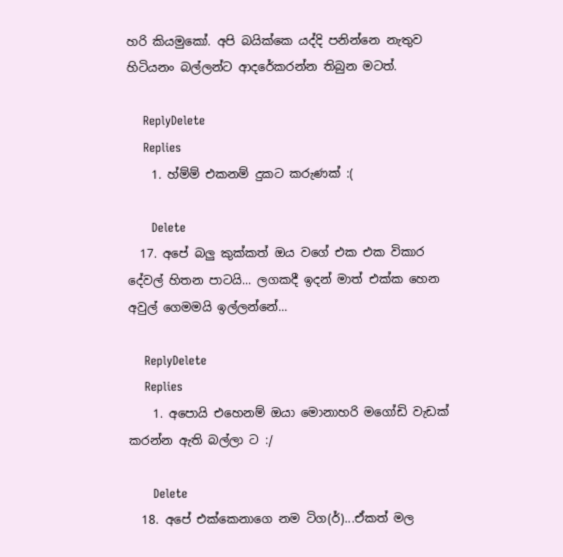හරි කියමුකෝ. අපි බයික්කෙ යද්දි පනින්නෙ නැතුව හිටියනං බල්ලන්ට ආදරේකරන්න තිබුන මටත්.

    ReplyDelete
    Replies
    1. හ්ම්ම් එකනම් දුකට කරුණක් :(

      Delete
  17. අපේ බලු කුක්කත් ඔය වගේ එක එක විකාර දේවල් හිතන පාටයි... ලගකදී ඉදන් මාත් එක්ක හෙන අවුල් ගෙමමයි ඉල්ලන්නේ...

    ReplyDelete
    Replies
    1. අපොයි එහෙනම් ඔයා මොනාහරි මගෝඩි වැඩක් කරන්න ඇති බල්ලා ට :/

      Delete
  18. අපේ එක්කෙනාගෙ නම ටිග(ර්)...ඒකත් මල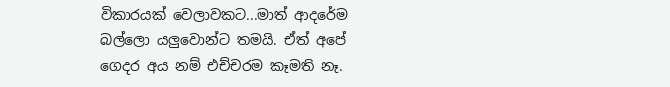විකාරයක් වෙලාවකට...මාත් ආදරේම බල්ලො යලුවොන්ට තමයි. ඒත් අපේ ගෙදර අය නම් එච්චරම කෑමති නෑ.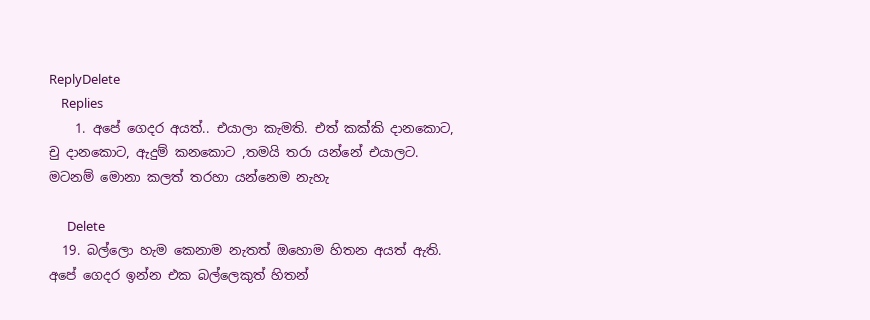ReplyDelete
    Replies
    1. අපේ ගෙදර අයත්.. එයාලා කැමති. එත් කක්කි දානකොට, චු දානකොට, ඇදුම් කනකොට ,තමයි තර‍ා යන්නේ එයාලට. මටනම් මොනා කලත් තරහා යන්නෙම නැහැ

      Delete
  19. බල්ලො හැම කෙනාම නැතත් ඔහොම හිතන අයත් ඇති. අපේ ගෙදර ඉන්න එක බල්ලෙකුත් හිතන්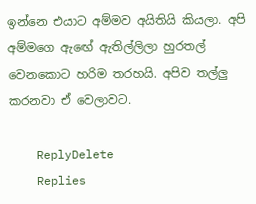ඉන්නෙ එයාට අම්මව අයිතියි කියලා. අපි අම්මගෙ ඇඟේ ඇතිල්ලිලා හුරතල් වෙනකොට හරිම තරහයි. අපිව තල්ලු කරනවා ඒ වෙලාවට.

    ReplyDelete
    Replies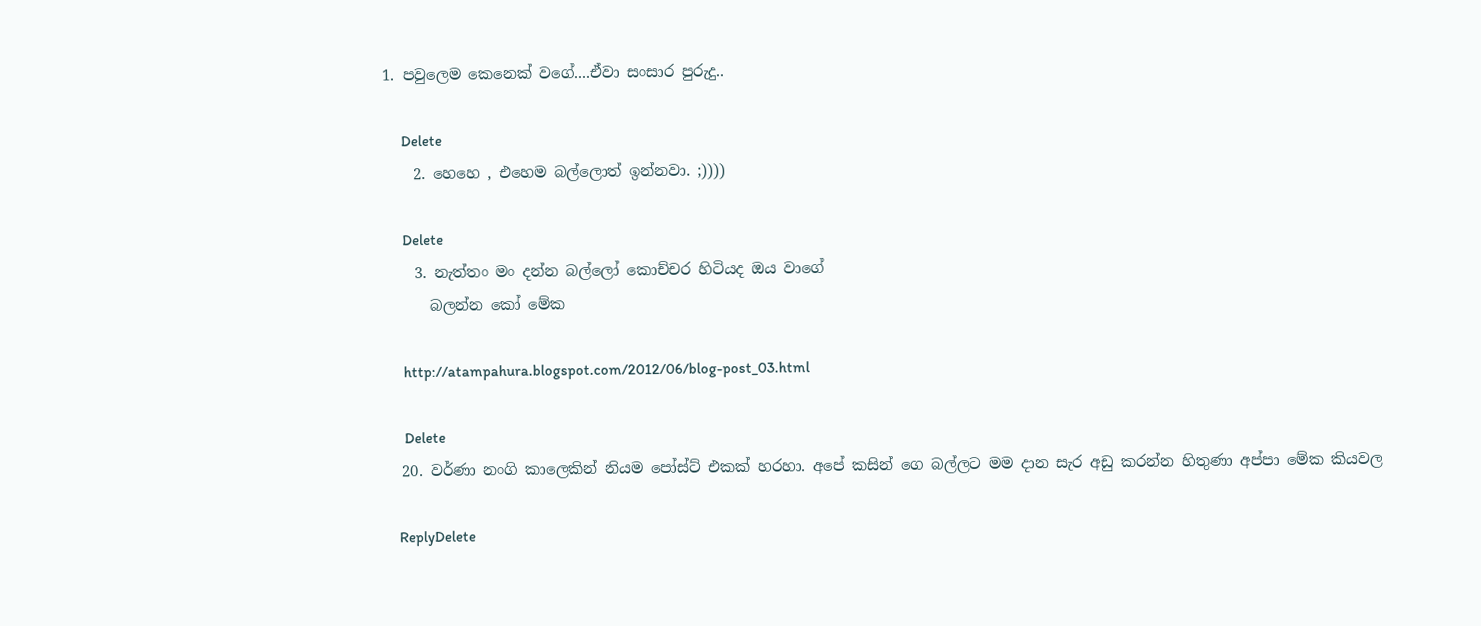1. පවුලෙම කෙනෙක් වගේ....ඒවා සංසාර පුරුදු..

      Delete
    2. හෙහෙ , එහෙම බල්ලොත් ඉන්නවා. ;))))

      Delete
    3. නැත්තං මං දන්න බල්ලෝ කොච්චර හිටියද ඔය වාගේ
      බලන්න කෝ මේක

      http://atampahura.blogspot.com/2012/06/blog-post_03.html

      Delete
  20. වර්ණා නංගි කාලෙකින් නියම පෝස්ට් එකක් හරහා. අපේ කසින් ගෙ බල්ලට මම දාන සැර අඩු කරන්න හිතුණා අප්පා මේක කියවල

    ReplyDelete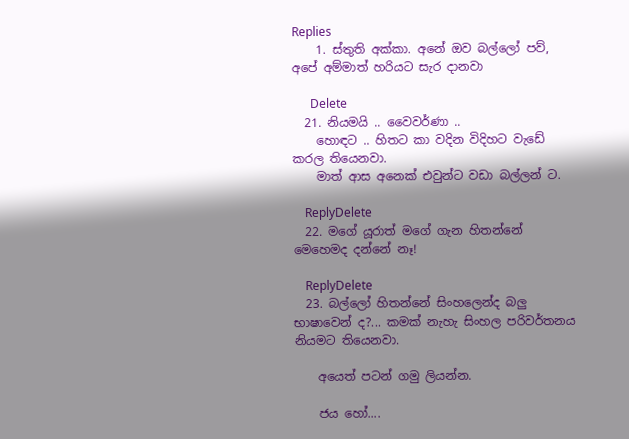Replies
    1. ස්තුති අක්කා. අනේ ඔව බල්ලෝ පව්, අපේ අම්මාත් හරියට සැර දානවා

      Delete
  21. නියමයි .. වෛවර්ණා ..
    හොඳට .. හිතට කා වදින විදිහට වැඩේ කරල තියෙනවා.
    මාත් ආස අනෙක් එවුන්ට වඩා බල්ලන් ට.

    ReplyDelete
  22. මගේ යූරාත් මගේ ගැන හිතන්නේ මෙහෙමද දන්නේ නෑ!

    ReplyDelete
  23. බල්ලෝ හිතන්නේ සිංහලෙන්ද බලු භාෂාවෙන් ද?... කමක් නැහැ සිංහල පරිවර්තනය නියමට තියෙනවා.

    අයෙත් පටන් ගමු ලියන්න.

    ජය හෝ....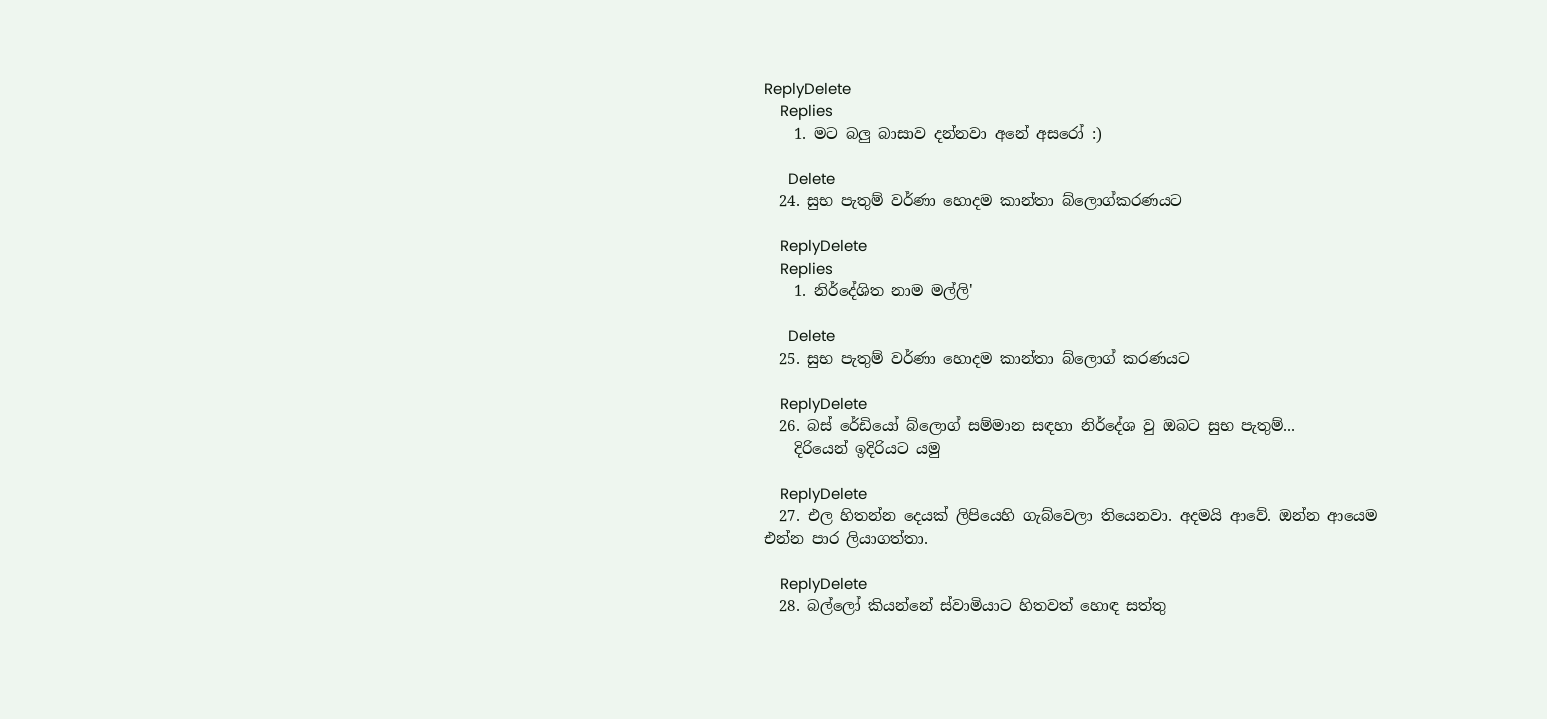ReplyDelete
    Replies
    1. මට බලු බාසාව දන්නවා අනේ අසරෝ :)

      Delete
  24. සුභ පැතුම් වර්ණා හොදම කාන්තා බ්ලොග්කරණයට

    ReplyDelete
    Replies
    1. නිර්දේශිත නාම මල්ලි'

      Delete
  25. සුභ පැතුම් වර්ණා හොදම කාන්තා බ්ලොග් කරණයට

    ReplyDelete
  26. බස් රේඩියෝ බ්ලොග් සම්මාන සඳහා නිර්දේශ වු ඔබට සුභ පැතුම්...
    දිරියෙන් ඉදිරියට යමු

    ReplyDelete
  27. එල හිතන්න දෙයක් ලිපියෙහි ගැබ්වෙලා තියෙනවා. අදමයි ආවේ. ඔන්න ආයෙම එන්න පාර ලියාගත්තා.

    ReplyDelete
  28. බල්ලෝ කියන්නේ ස්වාමියාට හිතවත් හොඳ සත්තු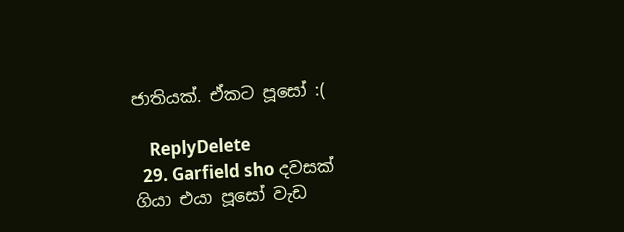ජාතියක්. ඒකට පූසෝ :(

    ReplyDelete
  29. Garfield sho දවසක් ගියා එයා පූසෝ වැඩ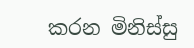කරන මිනිස්සු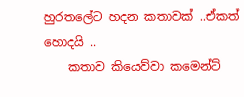හුරතලේට හදන කතාවක් ..ඒකත් හොදයි ..
    කතාව කියෙව්වා කමෙන්ට්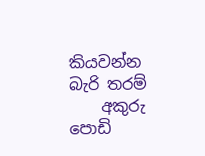කියවන්න බැරි තරම්
    අකුරු පොඩි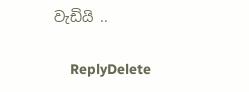වැඩියි ..

    ReplyDelete